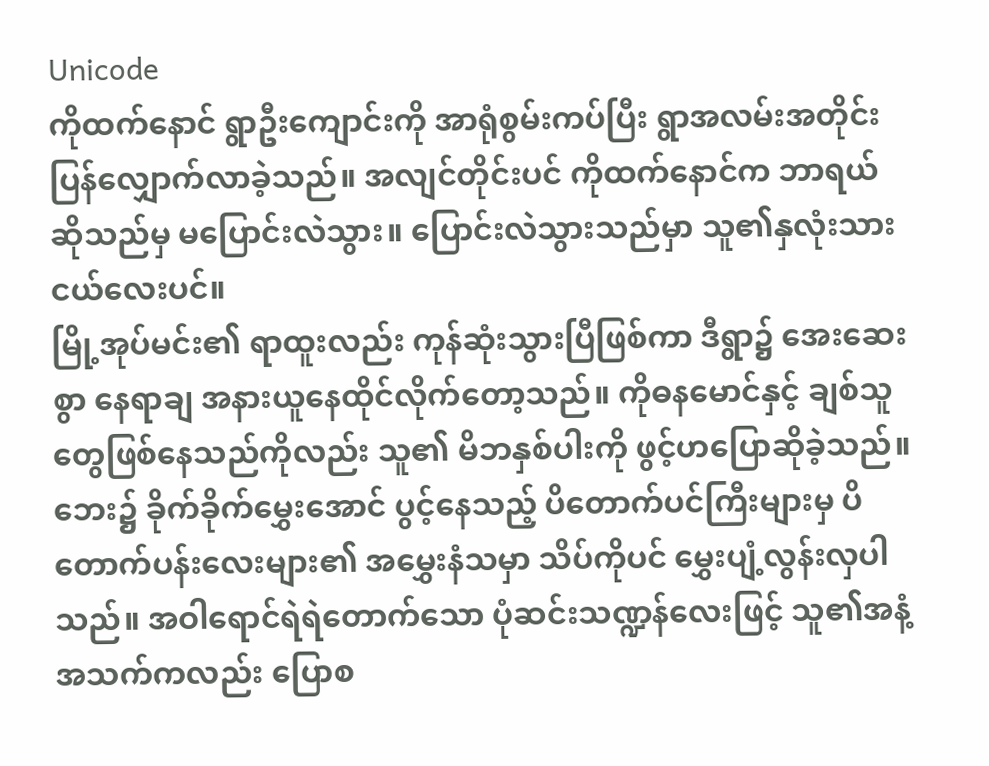Unicode
ကိုထက်နောင် ရွာဦးကျောင်းကို အာရုံစွမ်းကပ်ပြီး ရွာအလမ်းအတိုင်း ပြန်လျှောက်လာခဲ့သည်။ အလျင်တိုင်းပင် ကိုထက်နောင်က ဘာရယ်ဆိုသည်မှ မပြောင်းလဲသွား။ ပြောင်းလဲသွားသည်မှာ သူ၏နှလုံးသားငယ်လေးပင်။
မြို့အုပ်မင်း၏ ရာထူးလည်း ကုန်ဆုံးသွားပြီဖြစ်ကာ ဒီရွာ၌ အေးဆေးစွာ နေရာချ အနားယူနေထိုင်လိုက်တော့သည်။ ကိုဓနမောင်နှင့် ချစ်သူတွေဖြစ်နေသည်ကိုလည်း သူ၏ မိဘနှစ်ပါးကို ဖွင့်ဟပြောဆိုခဲ့သည်။
ဘေး၌ ခိုက်ခိုက်မွှေးအောင် ပွင့်နေသည့် ပိတောက်ပင်ကြီးများမှ ပိတောက်ပန်းလေးများ၏ အမွှေးနံသမှာ သိပ်ကိုပင် မွှေးပျံ့လွန်းလှပါသည်။ အဝါရောင်ရဲရဲတောက်သော ပုံဆင်းသဏ္ဍန်လေးဖြင့် သူ၏အနံ့အသက်ကလည်း ပြောစ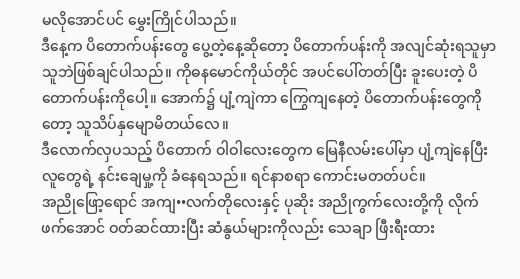မလိုအောင်ပင် မွှေးကြိုင်ပါသည်။
ဒီနေ့က ပိတောက်ပန်းတွေ ပွေ့တဲ့နေ့ဆိုတော့ ပိတောက်ပန်းကို အလျင်ဆုံးရသူမှာ သူဘဲဖြစ်ချင်ပါသည်။ ကိုဓနမောင်ကိုယ်တိုင် အပင်ပေါ်တတ်ပြီး ခူးပေးတဲ့ ပိတောက်ပန်းကိုပေါ့။ အောက်၌ ပျံ့ကျဲကာ ကြွေကျနေတဲ့ ပိတောက်ပန်းတွေကိုတော့ သူသိပ်နှမျောမိတယ်လေ။
ဒီလောက်လှပသည့် ပိတောက် ဝါဝါလေးတွေက မြေနီလမ်းပေါ်မှာ ပျံ့ကျဲနေပြီး လူတွေရဲ့ နင်းချေမှု့ကို ခံနေရသည်။ ရင်နာစရာ ကောင်းမတတ်ပင်။
အညိုဖြော့ရောင် အကျ••လက်တိုလေးနှင့် ပုဆိုး အညိုကွက်လေးတို့ကို လိုက်ဖက်အောင် ဝတ်ဆင်ထားပြီး ဆံနွယ်များကိုလည်း သေချာ ဖြီးရီးထား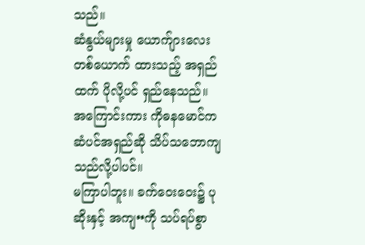သည်။
ဆံနွယ်များမှု ယောက်ျားလေးတစ်ယောက် ထားသည့် အရှည်ထက် ပိုလို့ပင် ရှည်နေသည်။ အကြောင်းကား ကိုဓနမောင်က ဆံပင်အရှည်ဆို သိပ်သဘောကျသည်လို့ပါပင်။
မကြာပါဘူး။ ခက်ဝေးဝေး၌ ပုဆိုးနှင့် အကျ••ကို သပ်ရပ်စွာ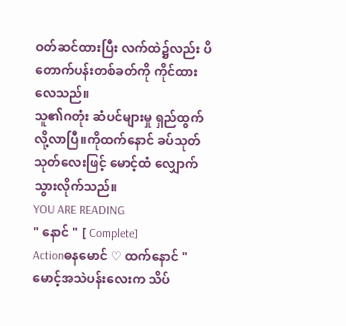ဝတ်ဆင်ထားပြီး လက်ထဲ၌လည်း ပိတောက်ပန်းတစ်ခတ်ကို ကိုင်ထားလေသည်။
သူ၏ဂတုံး ဆံပင်များမှု ရှည်ထွက်လို့လာပြီ။ကိုထက်နောင် ခပ်သုတ်သုတ်လေးဖြင့် မောင့်ထံ လျှောက်သွားလိုက်သည်။
YOU ARE READING
" နောင် " [ Complete]
Actionဓနမောင် ♡ ထက်နောင် " မောင့်အသဲပန်းလေးက သိပ်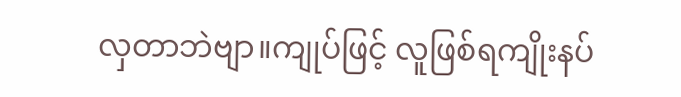လှတာဘဲဗျာ။ကျုပ်ဖြင့် လူဖြစ်ရကျိုးနပ်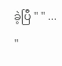ခဲ့ပြီ " " ... "